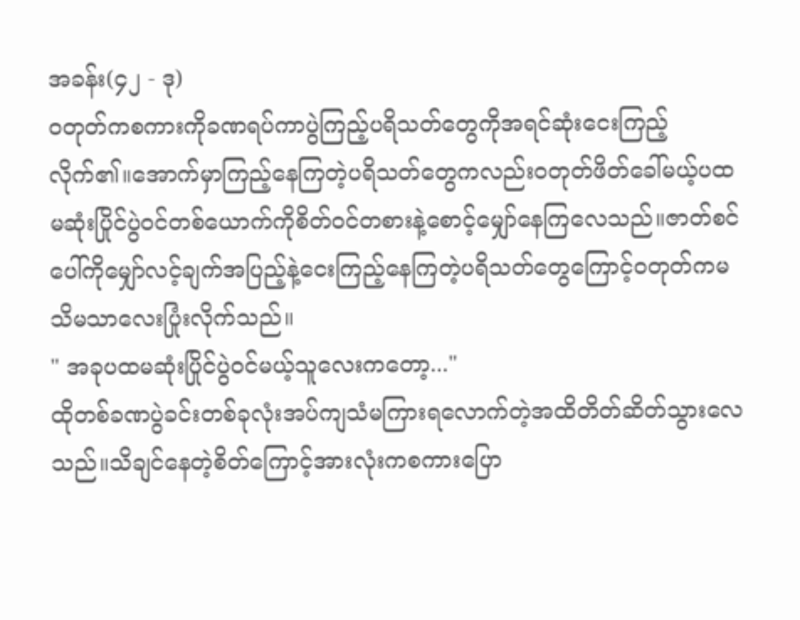အခန်း(၄၂ - ဒု)
ဝတုတ်ကစကားကိုခဏရပ်ကာပွဲကြည့်ပရိသတ်တွေကိုအရင်ဆုံးငေးကြည့်လိုက်၏။အောက်မှာကြည့်နေကြတဲ့ပရိသတ်တွေကလည်းဝတုတ်ဖိတ်ခေါ်မယ့်ပထမဆုံးပြိုင်ပွဲဝင်တစ်ယောက်ကိုစိတ်ဝင်တစားနဲ့စောင့်မျှော်နေကြလေသည်။ဇာတ်စင်ပေါ်ကိုမျှော်လင့်ချက်အပြည့်နဲ့ငေးကြည့်နေကြတဲ့ပရိသတ်တွေကြောင့်ဝတုတ်ကမသိမသာလေးပြုံးလိုက်သည်။
" အခုပထမဆုံးပြိုင်ပွဲဝင်မယ့်သူလေးကတော့..."
ထိုတစ်ခဏပွဲခင်းတစ်ခုလုံးအပ်ကျသံမကြားရလောက်တဲ့အထိတိတ်ဆိတ်သွားလေသည်။သိချင်နေတဲ့စိတ်ကြောင့်အားလုံးကစကားပြော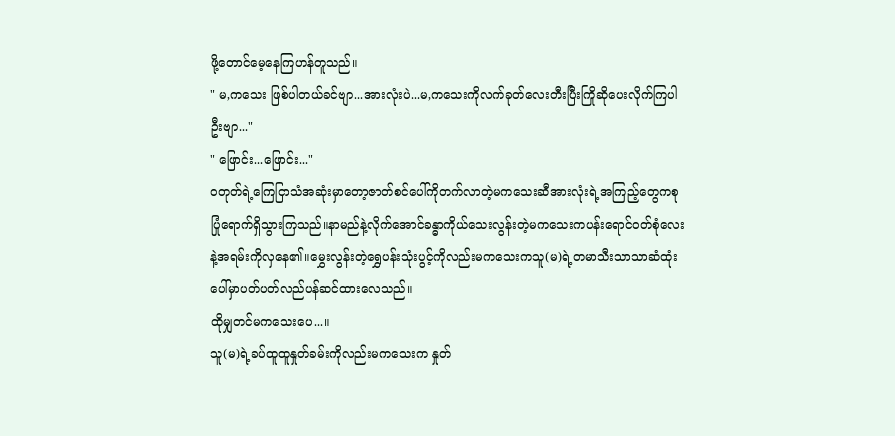ဖို့တောင်မေ့နေကြဟန်တူသည်။
" မ,ကသေး ဖြစ်ပါတယ်ခင်ဗျာ...အားလုံးပဲ...မ,ကသေးကိုလက်ခုတ်လေးတီးပြီးကြိုဆိုပေးလိုက်ကြပါဦးဗျာ..."
" ဖြောင်း...ဖြောင်း..."
ဝတုတ်ရဲ့ကြေငြာသံအဆုံးမှာတော့ဇာတ်စင်ပေါ်ကိုတက်လာတဲ့မကသေးဆီအားလုံးရဲ့အကြည့်တွေကစုပြုံရောက်ရှိသွားကြသည်။နာမည်နဲ့လိုက်အောင်ခန္ဓာကိုယ်သေးလွန်းတဲ့မကသေးကပန်းရောင်ဝတ်စုံလေးနဲ့အရမ်းကိုလှနေ၏။မွှေးလွန်းတဲ့ရွှေပန်းသုံးပွင့်ကိုလည်းမကသေးကသူ(မ)ရဲ့တမာသီးသာသာဆံထုံးပေါ်မှာပတ်ပတ်လည်ပန်ဆင်ထားလေသည်။
ထိုမျှတင်မကသေးပေ...။
သူ(မ)ရဲ့ခပ်ထူထူနှုတ်ခမ်းကိုလည်းမကသေးက နှုတ်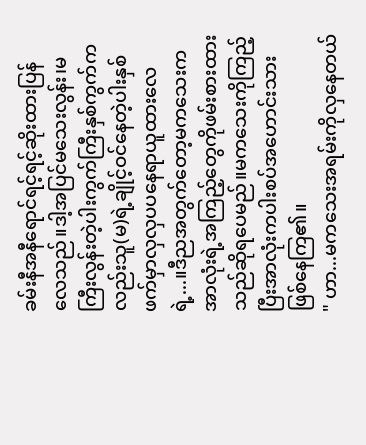ခမ်းနီအနီရောင်ရင့်ရင့်ဆိုးထားပြန်လေသည်။ဒါ့အပြင်မသေးလွန်း၊မကြီးလွန်းတဲ့ပါးကွက်ကြီးနှစ်ကွက်ကလည်းသူ(မ)ရဲ့ချိုင့်ဝင်နေတဲ့ပါးနှစ်ဖက်မှာလှလှပပနေရာယူထားလေရဲ့...။ဒီညအတွက်တော့မကသေးကအာလုံးရဲ့အကြည့်တွေကိုဖမ်းစားထားသည်ဆိုရပေမည်။မကသေးကိုကြည့်ပြီးအာလုံးကပါးစပ်အဟောင်းသားဖြစ်နေကြ၏။
" ဟာ...မကသေးအရမ်းကိုလှနေတယ်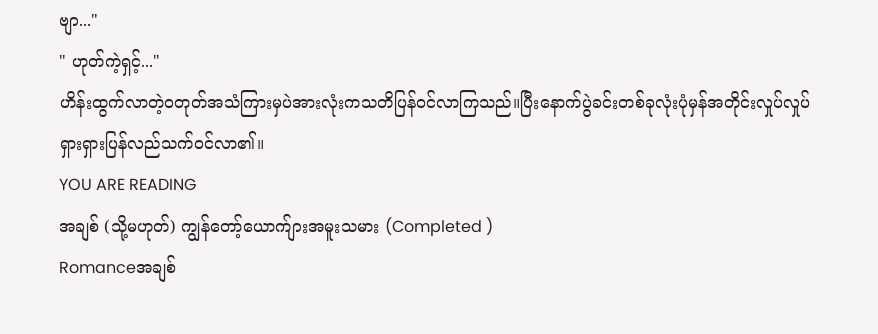ဗျာ..."
" ဟုတ်ကဲ့ရှင့်..."
ဟိန်းထွက်လာတဲ့ဝတုတ်အသံကြားမှပဲအားလုံးကသတိပြန်ဝင်လာကြသည်။ပြီးနောက်ပွဲခင်းတစ်ခုလုံးပုံမှန်အတိုင်းလှုပ်လှုပ်ရှားရှားပြန်လည်သက်ဝင်လာ၏။
YOU ARE READING
အချစ် (သို့မဟုတ်) ကျွန်တော့်ယောက်ျားအမူးသမား (Completed )
Romanceအချစ်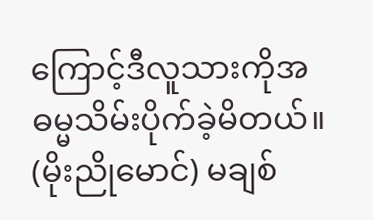ကြောင့်ဒီလူသားကိုအဓမ္မသိမ်းပိုက်ခဲ့မိတယ်။ (မိုးညိုမောင်) မချစ်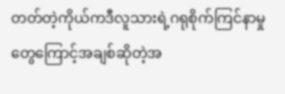တတ်တဲ့ကိုယ်ကဒီလူသားရဲ့ဂရုစိုက်ကြင်နာမှုတွေကြောင့်အချစ်ဆိုတဲ့အ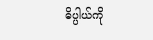ဓိပ္ပါယ်ကို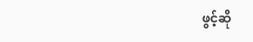ဖွင့်ဆို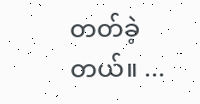တတ်ခဲ့တယ်။ ...